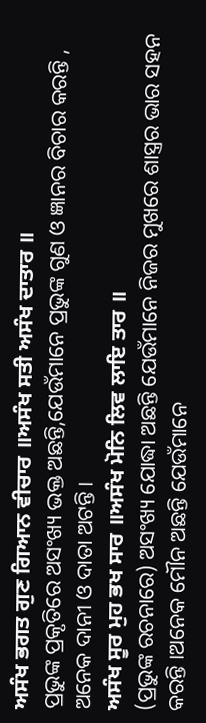ਅਸੰਖ ਭਗਤ ਗੁਣ ਗਿਆਨ ਵੀਚਾਰ ॥ਅਸੰਖ ਸਤੀ ਅਸੰਖ ਦਾਤਾਰ ॥
ପ୍ରଭୁଙ୍କ ପ୍ରକୃତିରେ ଅସଂଖ୍ୟ ଭକ୍ତ ଅଛନ୍ତି,ଯେଉଁମାନେ ପ୍ରଭୁଙ୍କ ଗୁଣ ଓ ଜ୍ଞାନର ବିଚାର କରନ୍ତି , ଅନେକ ଦାନୀ ଓ ଦାତା ଅଟନ୍ତି।
ਅਸੰਖ ਸੂਰ ਮੁਹ ਭਖ ਸਾਰ ॥ਅਸੰਖ ਮੋਨਿ ਲਿਵ ਲਾਇ ਤਾਰ ॥
(ପ୍ରଭୁଙ୍କ ରଚନାରେ) ଅସଂଖ୍ୟ ଯୋଦ୍ଧା ଅଛନ୍ତି ଯେଉଁମାନେ ନିଜର ମୁଖରେ ଶାସ୍ତ୍ରର ଭାର ସହନ କରନ୍ତି ।ଅନେକ ମୌନ ଅଛନ୍ତି ଯେଉଁମାନେ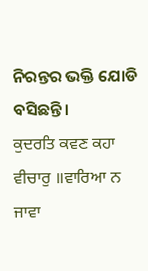ନିରନ୍ତର ଭକ୍ତି ଯୋଡି ବସିଛନ୍ତି।
ਕੁਦਰਤਿ ਕਵਣ ਕਹਾ ਵੀਚਾਰੁ ॥ਵਾਰਿਆ ਨ ਜਾਵਾ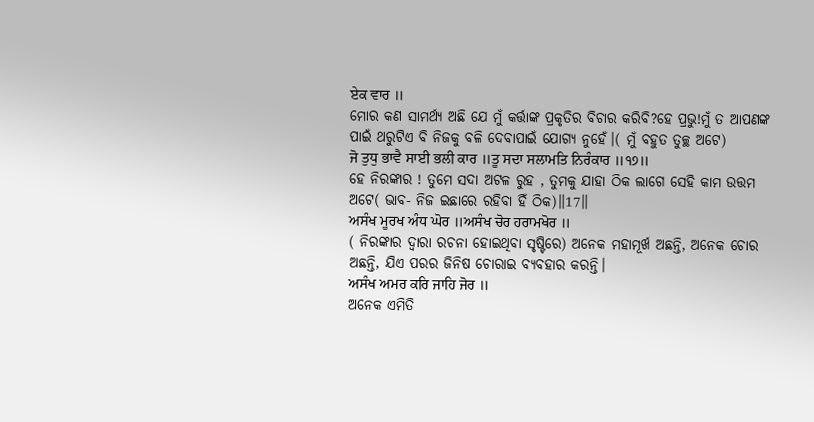ਏਕ ਵਾਰ ॥
ମୋର କଣ ସାମର୍ଥ୍ୟ ଅଛି ଯେ ମୁଁ କର୍ତ୍ତାଙ୍କ ପ୍ରକୃତିର ବିଚାର କରିବି?ହେ ପ୍ରଭୁ!ମୁଁ ତ ଆପଣଙ୍କ ପାଇଁ ଥରୁଟିଏ ବି ନିଜକୁ ବଳି ଦେବାପାଇଁ ଯୋଗ୍ୟ ନୁହେଁ।( ମୁଁ ବହୁତ ତୁଚ୍ଛ ଅଟେ)
ਜੋ ਤੁਧੁ ਭਾਵੈ ਸਾਈ ਭਲੀ ਕਾਰ ॥ਤੂ ਸਦਾ ਸਲਾਮਤਿ ਨਿਰੰਕਾਰ ॥੧੭॥
ହେ ନିରଙ୍କାର ! ତୁମେ ସଦା ଅଟଳ ରୁହ , ତୁମକୁ ଯାହା ଠିକ ଲାଗେ ସେହି କାମ ଉତ୍ତମ ଅଟେ( ଭାବ- ନିଜ ଇଛାରେ ରହିବା ହିଁ ଠିକ)॥17॥
ਅਸੰਖ ਮੂਰਖ ਅੰਧ ਘੋਰ ॥ਅਸੰਖ ਚੋਰ ਹਰਾਮਖੋਰ ॥
( ନିରଙ୍କାର ଦ୍ଵାରା ରଚନା ହୋଇଥିବା ସୃଷ୍ଟିରେ) ଅନେକ ମହାମୂର୍ଖ ଅଛନ୍ତି, ଅନେକ ଚୋର ଅଛନ୍ତି, ଯିଏ ପରର ଜିନିଷ ଚୋରାଇ ବ୍ୟବହାର କରନ୍ତି।
ਅਸੰਖ ਅਮਰ ਕਰਿ ਜਾਹਿ ਜੋਰ ॥
ଅନେକ ଏମିତି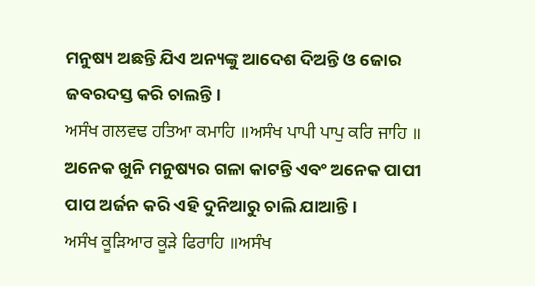ମନୁଷ୍ୟ ଅଛନ୍ତି ଯିଏ ଅନ୍ୟଙ୍କୁ ଆଦେଶ ଦିଅନ୍ତି ଓ ଜୋର ଜବରଦସ୍ତ କରି ଚାଲନ୍ତି।
ਅਸੰਖ ਗਲਵਢ ਹਤਿਆ ਕਮਾਹਿ ॥ਅਸੰਖ ਪਾਪੀ ਪਾਪੁ ਕਰਿ ਜਾਹਿ ॥
ଅନେକ ଖୁନି ମନୁଷ୍ୟର ଗଳା କାଟନ୍ତି ଏବଂ ଅନେକ ପାପୀ ପାପ ଅର୍ଜନ କରି ଏହି ଦୁନିଆରୁ ଚାଲି ଯାଆନ୍ତି।
ਅਸੰਖ ਕੂੜਿਆਰ ਕੂੜੇ ਫਿਰਾਹਿ ॥ਅਸੰਖ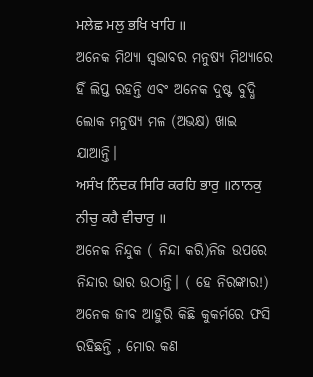ਮਲੇਛ ਮਲੁ ਭਖਿ ਖਾਹਿ ॥
ଅନେକ ମିଥ୍ୟା ସ୍ଵଭାବର ମନୁଷ୍ୟ ମିଥ୍ୟାରେ ହିଁ ଲିପ୍ତ ରହନ୍ତି ଏବଂ ଅନେକ ଦୁଷ୍ଟ ବୁଦ୍ଧି ଲୋକ ମନୁଷ୍ୟ ମଳ (ଅଭକ୍ଷ) ଖାଇ ଯାଆନ୍ତି।
ਅਸੰਖ ਨਿੰਦਕ ਸਿਰਿ ਕਰਹਿ ਭਾਰੁ ॥ਨਾਨਕੁ ਨੀਚੁ ਕਹੈ ਵੀਚਾਰੁ ॥
ଅନେକ ନିନ୍ଦୁକ ( ନିନ୍ଦା କରି)ନିଜ ଉପରେ ନିନ୍ଦାର ଭାର ଉଠାନ୍ତି। ( ହେ ନିରଙ୍କାର!) ଅନେକ ଜୀବ ଆହୁରି କିଛି କୁକର୍ମରେ ଫସି ରହିଛନ୍ତି , ମୋର କଣ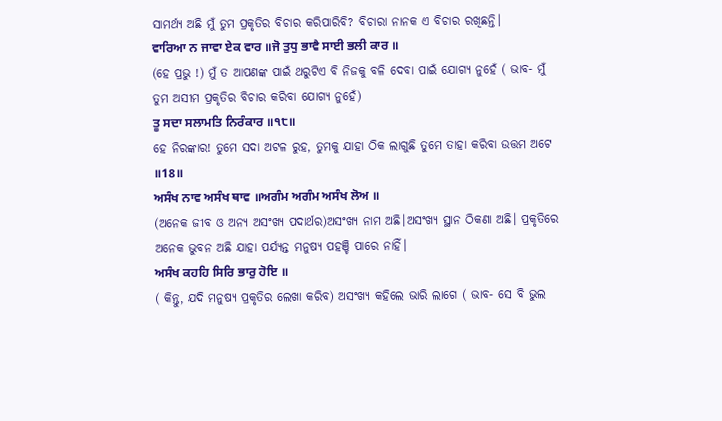ସାମର୍ଥ୍ୟ ଅଛି ମୁଁ ତୁମ ପ୍ରକୃତିର ବିଚାର କରିପାରିବି? ବିଚାରା ନାନକ ଏ ବିଚାର ରଖିଛନ୍ତି।
ਵਾਰਿਆ ਨ ਜਾਵਾ ਏਕ ਵਾਰ ॥ਜੋ ਤੁਧੁ ਭਾਵੈ ਸਾਈ ਭਲੀ ਕਾਰ ॥
(ହେ ପ୍ରଭୁ !) ମୁଁ ତ ଆପଣଙ୍କ ପାଇଁ ଥରୁଟିଏ ବି ନିଜକୁ ବଳି ଦେବା ପାଇଁ ଯୋଗ୍ୟ ନୁହେଁ ( ଭାବ- ମୁଁ ତୁମ ଅସୀମ ପ୍ରକୃତିର ବିଚାର କରିବା ଯୋଗ୍ୟ ନୁହେଁ)
ਤੂ ਸਦਾ ਸਲਾਮਤਿ ਨਿਰੰਕਾਰ ॥੧੮॥
ହେ ନିରଙ୍କାର! ତୁମେ ସଦା ଅଟଳ ରୁହ, ତୁମକୁ ଯାହା ଠିକ ଲାଗୁଛି ତୁମେ ତାହା କରିବା ଉତ୍ତମ ଅଟେ ॥18॥
ਅਸੰਖ ਨਾਵ ਅਸੰਖ ਥਾਵ ॥ਅਗੰਮ ਅਗੰਮ ਅਸੰਖ ਲੋਅ ॥
(ଅନେକ ଜୀବ ଓ ଅନ୍ୟ ଅସଂଖ୍ୟ ପଦାର୍ଥର)ଅସଂଖ୍ୟ ନାମ ଅଛି।ଅସଂଖ୍ୟ ସ୍ଥାନ ଠିକଣା ଅଛି। ପ୍ରକୃତିରେ ଅନେକ ଭୁବନ ଅଛି ଯାହା ପର୍ଯ୍ୟନ୍ତ ମନୁଷ୍ୟ ପହଞ୍ଚି ପାରେ ନାହିଁ।
ਅਸੰਖ ਕਹਹਿ ਸਿਰਿ ਭਾਰੁ ਹੋਇ ॥
( କିନ୍ତୁ, ଯଦି ମନୁଷ୍ୟ ପ୍ରକୃତିର ଲେଖା କରିବ) ଅସଂଖ୍ୟ କହିଲେ ଭାରି ଲାଗେ ( ଭାବ- ସେ ବି ଭୁଲ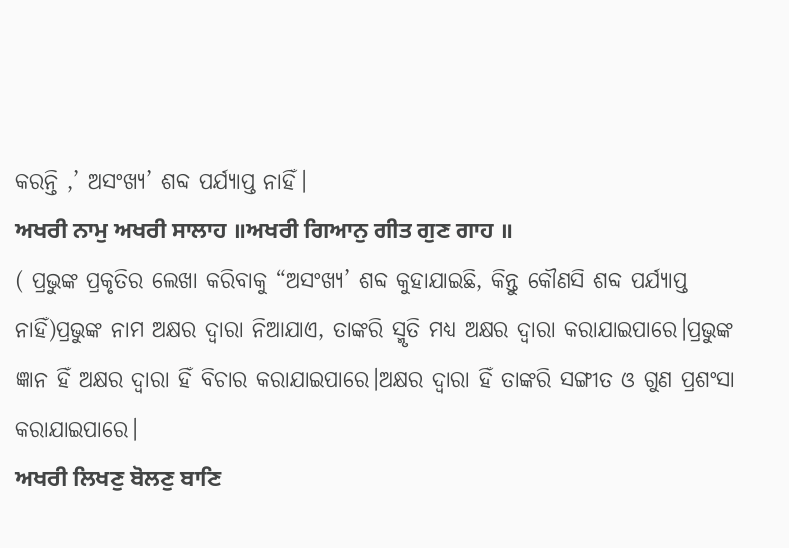କରନ୍ତି ,’ ଅସଂଖ୍ୟ’ ଶବ୍ଦ ପର୍ଯ୍ୟାପ୍ତ ନାହିଁ।
ਅਖਰੀ ਨਾਮੁ ਅਖਰੀ ਸਾਲਾਹ ॥ਅਖਰੀ ਗਿਆਨੁ ਗੀਤ ਗੁਣ ਗਾਹ ॥
( ପ୍ରଭୁଙ୍କ ପ୍ରକୃତିର ଲେଖା କରିବାକୁ “ଅସଂଖ୍ୟ’ ଶବ୍ଦ କୁହାଯାଇଛି, କିନ୍ତୁ କୌଣସି ଶବ୍ଦ ପର୍ଯ୍ୟାପ୍ତ ନାହିଁ)ପ୍ରଭୁଙ୍କ ନାମ ଅକ୍ଷର ଦ୍ଵାରା ନିଆଯାଏ, ତାଙ୍କରି ସ୍ମୃତି ମଧ୍ୟ ଅକ୍ଷର ଦ୍ଵାରା କରାଯାଇପାରେ।ପ୍ରଭୁଙ୍କ ଜ୍ଞାନ ହିଁ ଅକ୍ଷର ଦ୍ଵାରା ହିଁ ବିଚାର କରାଯାଇପାରେ।ଅକ୍ଷର ଦ୍ଵାରା ହିଁ ତାଙ୍କରି ସଙ୍ଗୀତ ଓ ଗୁଣ ପ୍ରଶଂସା କରାଯାଇପାରେ।
ਅਖਰੀ ਲਿਖਣੁ ਬੋਲਣੁ ਬਾਣਿ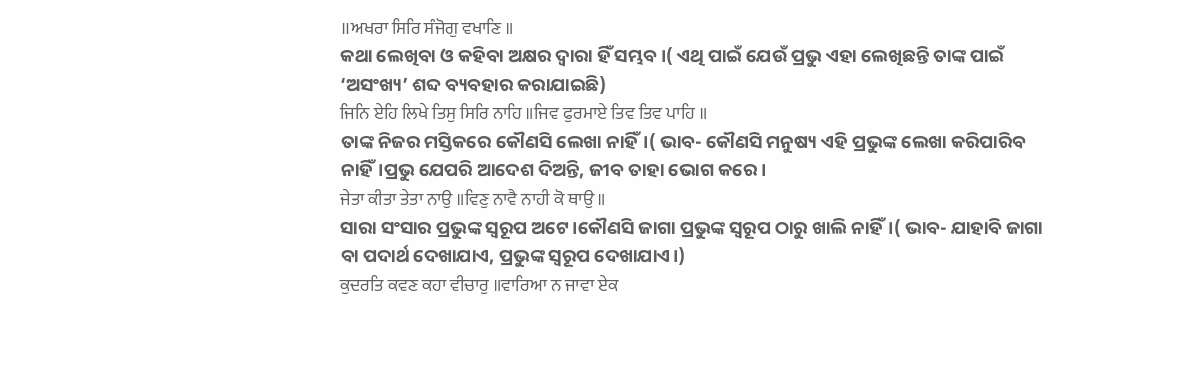॥ਅਖਰਾ ਸਿਰਿ ਸੰਜੋਗੁ ਵਖਾਣਿ ॥
କଥା ଲେଖିବା ଓ କହିବା ଅକ୍ଷର ଦ୍ଵାରା ହିଁ ସମ୍ଭବ।( ଏଥି ପାଇଁ ଯେଉଁ ପ୍ରଭୁ ଏହା ଲେଖିଛନ୍ତି ତାଙ୍କ ପାଇଁ ‘ଅସଂଖ୍ୟ’ ଶବ୍ଦ ବ୍ୟବହାର କରାଯାଇଛି)
ਜਿਨਿ ਏਹਿ ਲਿਖੇ ਤਿਸੁ ਸਿਰਿ ਨਾਹਿ ॥ਜਿਵ ਫੁਰਮਾਏ ਤਿਵ ਤਿਵ ਪਾਹਿ ॥
ତାଙ୍କ ନିଜର ମସ୍ତିକରେ କୌଣସି ଲେଖା ନାହିଁ।( ଭାବ- କୌଣସି ମନୁଷ୍ୟ ଏହି ପ୍ରଭୁଙ୍କ ଲେଖା କରିପାରିବ ନାହିଁ।ପ୍ରଭୁ ଯେପରି ଆଦେଶ ଦିଅନ୍ତି, ଜୀବ ତାହା ଭୋଗ କରେ।
ਜੇਤਾ ਕੀਤਾ ਤੇਤਾ ਨਾਉ ॥ਵਿਣੁ ਨਾਵੈ ਨਾਹੀ ਕੋ ਥਾਉ ॥
ସାରା ସଂସାର ପ୍ରଭୁଙ୍କ ସ୍ୱରୂପ ଅଟେ।କୌଣସି ଜାଗା ପ୍ରଭୁଙ୍କ ସ୍ୱରୂପ ଠାରୁ ଖାଲି ନାହିଁ।( ଭାବ- ଯାହାବି ଜାଗା ବା ପଦାର୍ଥ ଦେଖାଯାଏ, ପ୍ରଭୁଙ୍କ ସ୍ୱରୂପ ଦେଖାଯାଏ।)
ਕੁਦਰਤਿ ਕਵਣ ਕਹਾ ਵੀਚਾਰੁ ॥ਵਾਰਿਆ ਨ ਜਾਵਾ ਏਕ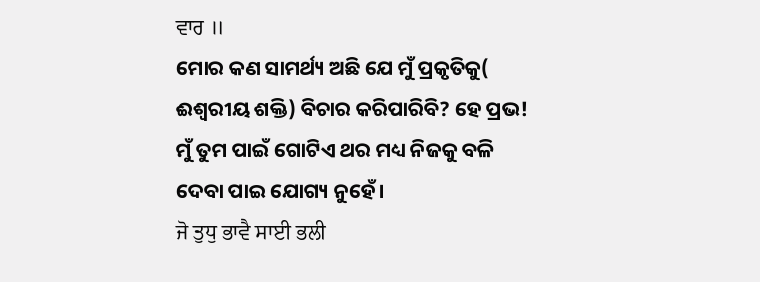ਵਾਰ ॥
ମୋର କଣ ସାମର୍ଥ୍ୟ ଅଛି ଯେ ମୁଁ ପ୍ରକୃତିକୁ( ଈଶ୍ବରୀୟ ଶକ୍ତି) ବିଚାର କରିପାରିବି? ହେ ପ୍ରଭ! ମୁଁ ତୁମ ପାଇଁ ଗୋଟିଏ ଥର ମଧ୍ୟ ନିଜକୁ ବଳି ଦେବା ପାଇ ଯୋଗ୍ୟ ନୁହେଁ।
ਜੋ ਤੁਧੁ ਭਾਵੈ ਸਾਈ ਭਲੀ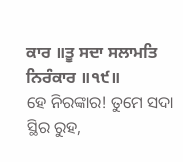ਕਾਰ ॥ਤੂ ਸਦਾ ਸਲਾਮਤਿ ਨਿਰੰਕਾਰ ॥੧੯॥
ହେ ନିରଙ୍କାର! ତୁମେ ସଦା ସ୍ଥିର ରୁହ,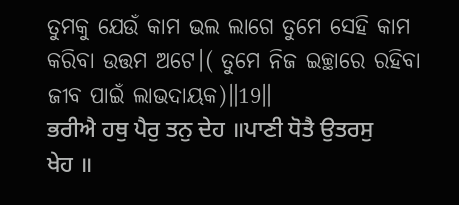ତୁମକୁ ଯେଉଁ କାମ ଭଲ ଲାଗେ ତୁମେ ସେହି କାମ କରିବା ଉତ୍ତମ ଅଟେ।( ତୁମେ ନିଜ ଇଚ୍ଛାରେ ରହିବା ଜୀବ ପାଇଁ ଲାଭଦାୟକ)॥19॥
ਭਰੀਐ ਹਥੁ ਪੈਰੁ ਤਨੁ ਦੇਹ ॥ਪਾਣੀ ਧੋਤੈ ਉਤਰਸੁ ਖੇਹ ॥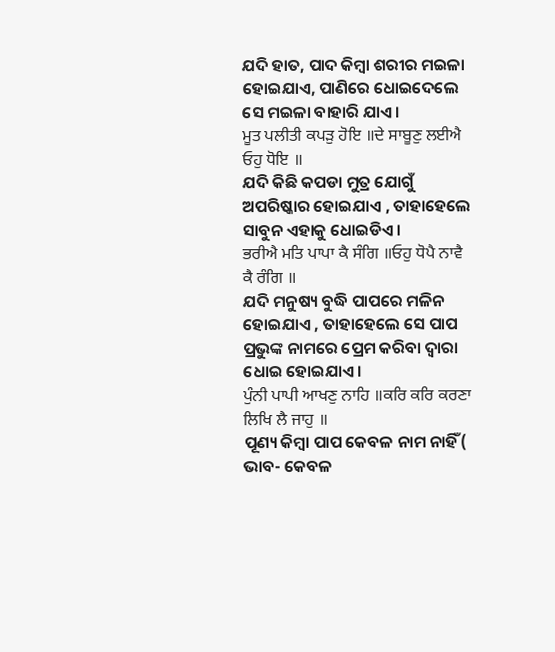ଯଦି ହାତ, ପାଦ କିମ୍ବା ଶରୀର ମଇଳା ହୋଇଯାଏ, ପାଣିରେ ଧୋଇଦେଲେ ସେ ମଇଳା ବାହାରି ଯାଏ।
ਮੂਤ ਪਲੀਤੀ ਕਪੜੁ ਹੋਇ ॥ਦੇ ਸਾਬੂਣੁ ਲਈਐ ਓਹੁ ਧੋਇ ॥
ଯଦି କିଛି କପଡା ମୁତ୍ର ଯୋଗୁଁ ଅପରିଷ୍କାର ହୋଇଯାଏ , ତାହାହେଲେ ସାବୁନ ଏହାକୁ ଧୋଇଡିଏ।
ਭਰੀਐ ਮਤਿ ਪਾਪਾ ਕੈ ਸੰਗਿ ॥ਓਹੁ ਧੋਪੈ ਨਾਵੈ ਕੈ ਰੰਗਿ ॥
ଯଦି ମନୁଷ୍ୟ ବୁଦ୍ଧି ପାପରେ ମଳିନ ହୋଇଯାଏ , ତାହାହେଲେ ସେ ପାପ ପ୍ରଭୁଙ୍କ ନାମରେ ପ୍ରେମ କରିବା ଦ୍ଵାରା ଧୋଇ ହୋଇଯାଏ।
ਪੁੰਨੀ ਪਾਪੀ ਆਖਣੁ ਨਾਹਿ ॥ਕਰਿ ਕਰਿ ਕਰਣਾ ਲਿਖਿ ਲੈ ਜਾਹੁ ॥
ପୂଣ୍ୟ କିମ୍ବା ପାପ କେବଳ ନାମ ନାହିଁ( ଭାବ- କେବଳ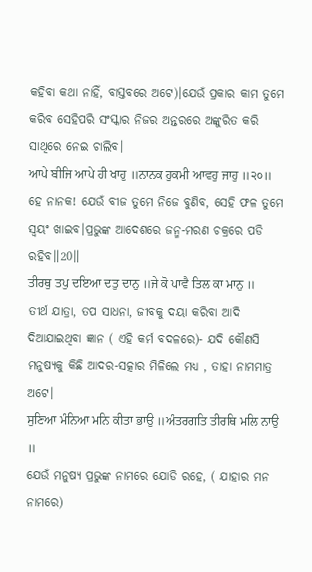କହିବା କଥା ନାହିଁ, ବାସ୍ତବରେ ଅଟେ)।ଯେଉଁ ପ୍ରକାର କାମ ତୁମେ କରିବ ସେହିପରି ସଂସ୍କାର ନିଜର ଅନ୍ତରରେ ଅଙ୍କୁରିତ କରି ସାଥିରେ ନେଇ ଚାଲିବ।
ਆਪੇ ਬੀਜਿ ਆਪੇ ਹੀ ਖਾਹੁ ॥ਨਾਨਕ ਹੁਕਮੀ ਆਵਹੁ ਜਾਹੁ ॥੨੦॥
ହେ ନାନକ! ଯେଉଁ ବୀଜ ତୁମେ ନିଜେ ବୁଣିବ, ସେହି ଫଳ ତୁମେ ସ୍ଵୟଂ ଖାଇବ।ପ୍ରଭୁଙ୍କ ଆଦେଶରେ ଜନ୍ମ-ମରଣ ଚକ୍ରରେ ପଡି ରହିବ॥20॥
ਤੀਰਥੁ ਤਪੁ ਦਇਆ ਦਤੁ ਦਾਨੁ ॥ਜੇ ਕੋ ਪਾਵੈ ਤਿਲ ਕਾ ਮਾਨੁ ॥
ତୀର୍ଥ ଯାତ୍ରା, ତପ ସାଧନା, ଜୀବକୁ ଦୟା କରିବା ଆଦି ଦିଆଯାଇଥିବା ଜ୍ଞାନ ( ଏହି କର୍ମ ବଦଳରେ)- ଯଦି କୌଣସି ମନୁଷ୍ୟକୁ କିଛି ଆଦର-ସତ୍କାର ମିଳିଲେ ମଧ୍ୟ , ତାହା ନାମମାତ୍ର ଅଟେ।
ਸੁਣਿਆ ਮੰਨਿਆ ਮਨਿ ਕੀਤਾ ਭਾਉ ॥ਅੰਤਰਗਤਿ ਤੀਰਥਿ ਮਲਿ ਨਾਉ ॥
ଯେଉଁ ମନୁଷ୍ୟ ପ୍ରଭୁଙ୍କ ନାମରେ ଯୋଡି ରହେ, ( ଯାହାର ମନ ନାମରେ)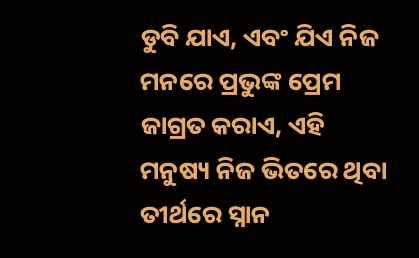ଡୁବି ଯାଏ, ଏବଂ ଯିଏ ନିଜ ମନରେ ପ୍ରଭୁଙ୍କ ପ୍ରେମ ଜାଗ୍ରତ କରାଏ, ଏହି ମନୁଷ୍ୟ ନିଜ ଭିତରେ ଥିବା ତୀର୍ଥରେ ସ୍ନାନ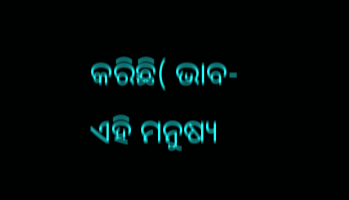କରିଛି( ଭାବ- ଏହି ମନୁଷ୍ୟ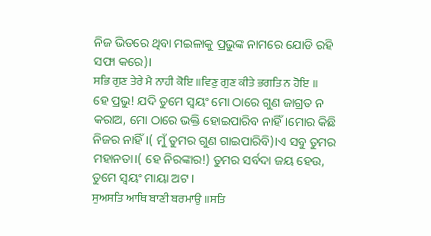ନିଜ ଭିତରେ ଥିବା ମଇଳାକୁ ପ୍ରଭୁଙ୍କ ନାମରେ ଯୋଡି ରହି ସଫା କରେ)।
ਸਭਿ ਗੁਣ ਤੇਰੇ ਮੈ ਨਾਹੀ ਕੋਇ ॥ਵਿਣੁ ਗੁਣ ਕੀਤੇ ਭਗਤਿ ਨ ਹੋਇ ॥
ହେ ପ୍ରଭୁ! ଯଦି ତୁମେ ସ୍ଵୟଂ ମୋ ଠାରେ ଗୁଣ ଜାଗ୍ରତ ନ କରାଅ, ମୋ ଠାରେ ଭକ୍ତି ହୋଇପାରିବ ନାହିଁ।ମୋର କିଛି ନିଜର ନାହିଁ।( ମୁଁ ତୁମର ଗୁଣ ଗାଇପାରିବି)।ଏ ସବୁ ତୁମର ମହାନତା।( ହେ ନିରଙ୍କାର!) ତୁମର ସର୍ବଦା ଜୟ ହେଉ, ତୁମେ ସ୍ଵୟଂ ମାୟା ଅଟ ।
ਸੁਅਸਤਿ ਆਥਿ ਬਾਣੀ ਬਰਮਾਉ ॥ਸਤਿ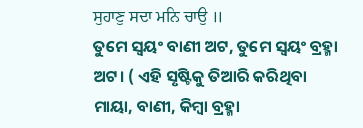ਸੁਹਾਣੁ ਸਦਾ ਮਨਿ ਚਾਉ ॥
ତୁମେ ସ୍ଵୟଂ ବାଣୀ ଅଟ, ତୁମେ ସ୍ଵୟଂ ବ୍ରହ୍ମା ଅଟ। ( ଏହି ସୃଷ୍ଟିକୁ ତିଆରି କରିଥିବା ମାୟା, ବାଣୀ, କିମ୍ବା ବ୍ରହ୍ମା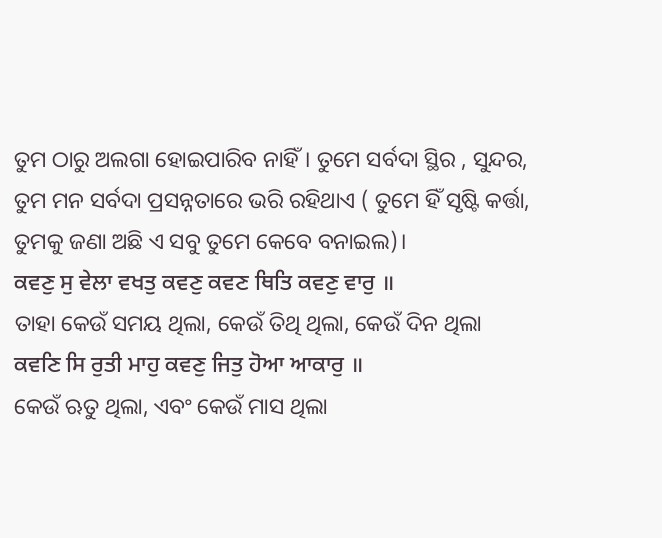ତୁମ ଠାରୁ ଅଲଗା ହୋଇପାରିବ ନାହିଁ। ତୁମେ ସର୍ବଦା ସ୍ଥିର , ସୁନ୍ଦର, ତୁମ ମନ ସର୍ବଦା ପ୍ରସନ୍ନତାରେ ଭରି ରହିଥାଏ ( ତୁମେ ହିଁ ସୃଷ୍ଟି କର୍ତ୍ତା, ତୁମକୁ ଜଣା ଅଛି ଏ ସବୁ ତୁମେ କେବେ ବନାଇଲ)।
ਕਵਣੁ ਸੁ ਵੇਲਾ ਵਖਤੁ ਕਵਣੁ ਕਵਣ ਥਿਤਿ ਕਵਣੁ ਵਾਰੁ ॥
ତାହା କେଉଁ ସମୟ ଥିଲା, କେଉଁ ତିଥି ଥିଲା, କେଉଁ ଦିନ ଥିଲା
ਕਵਣਿ ਸਿ ਰੁਤੀ ਮਾਹੁ ਕਵਣੁ ਜਿਤੁ ਹੋਆ ਆਕਾਰੁ ॥
କେଉଁ ଋତୁ ଥିଲା, ଏବଂ କେଉଁ ମାସ ଥିଲା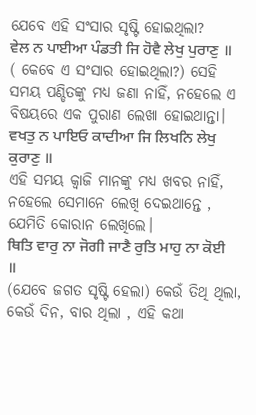ଯେବେ ଏହି ସଂସାର ସୃଷ୍ଟି ହୋଇଥିଲା?
ਵੇਲ ਨ ਪਾਈਆ ਪੰਡਤੀ ਜਿ ਹੋਵੈ ਲੇਖੁ ਪੁਰਾਣੁ ॥
( କେବେ ଏ ସଂସାର ହୋଇଥିଲା?) ସେହି ସମୟ ପଣ୍ଡିତଙ୍କୁ ମଧ୍ୟ ଜଣା ନାହିଁ, ନହେଲେ ଏ ବିଷୟରେ ଏକ ପୁରାଣ ଲେଖା ହୋଇଥାନ୍ତା।
ਵਖਤੁ ਨ ਪਾਇਓ ਕਾਦੀਆ ਜਿ ਲਿਖਨਿ ਲੇਖੁ ਕੁਰਾਣੁ ॥
ଏହି ସମୟ କ୍ଵାଜି ମାନଙ୍କୁ ମଧ୍ୟ ଖବର ନାହିଁ, ନହେଲେ ସେମାନେ ଲେଖି ଦେଇଥାନ୍ତେ , ଯେମିତି କୋରାନ ଲେଖିଲେ।
ਥਿਤਿ ਵਾਰੁ ਨਾ ਜੋਗੀ ਜਾਣੈ ਰੁਤਿ ਮਾਹੁ ਨਾ ਕੋਈ ॥
(ଯେବେ ଜଗତ ସୃଷ୍ଟି ହେଲା) କେଉଁ ତିଥି ଥିଲା, କେଉଁ ଦିନ, ବାର ଥିଲା , ଏହି କଥା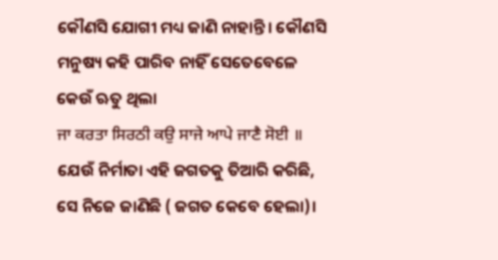କୌଣସି ଯୋଗୀ ମଧ୍ୟ ଜାଣି ନାହାନ୍ତି। କୌଣସି ମନୁଷ୍ୟ କହି ପାରିବ ନାହିଁ ସେତେବେଳେ କେଉଁ ଋତୁ ଥିଲା
ਜਾ ਕਰਤਾ ਸਿਰਠੀ ਕਉ ਸਾਜੇ ਆਪੇ ਜਾਣੈ ਸੋਈ ॥
ଯେଉଁ ନିର୍ମାତା ଏହି ଜଗତକୁ ତିଆରି କରିଛି, ସେ ନିଜେ ଜାଣିଛି ( ଜଗତ କେବେ ହେଲା)।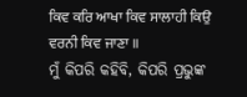ਕਿਵ ਕਰਿ ਆਖਾ ਕਿਵ ਸਾਲਾਹੀ ਕਿਉ ਵਰਨੀ ਕਿਵ ਜਾਣਾ ॥
ମୁଁ କିପରି କହିବି, କିପରି ପ୍ରଭୁଙ୍କ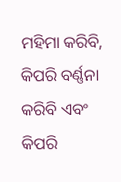ମହିମା କରିବି, କିପରି ବର୍ଣ୍ଣନା କରିବି ଏବଂ କିପରି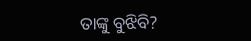ତାଙ୍କୁ ବୁଝିବି?